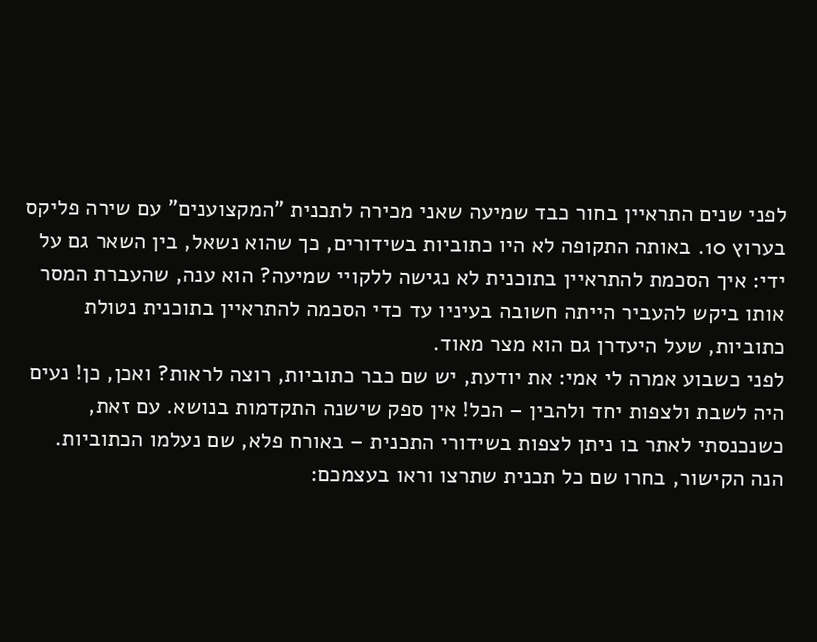לפני שנים התראיין בחור כבד שמיעה שאני מכירה לתכנית "המקצוענים" עם שירה פליקס בערוץ 10. באותה התקופה לא היו כתוביות בשידורים, כך שהוא נשאל, בין השאר גם על ידי: איך הסכמת להתראיין בתוכנית לא נגישה ללקויי שמיעה? הוא ענה, שהעברת המסר אותו ביקש להעביר הייתה חשובה בעיניו עד כדי הסכמה להתראיין בתוכנית נטולת כתוביות, שעל היעדרן גם הוא מצר מאוד.
לפני כשבוע אמרה לי אמי: את יודעת, יש שם כבר כתוביות, רוצה לראות? ואכן, כן! נעים היה לשבת ולצפות יחד ולהבין – הכל! אין ספק שישנה התקדמות בנושא. עם זאת, כשנכנסתי לאתר בו ניתן לצפות בשידורי התכנית – באורח פלא, שם נעלמו הכתוביות.
הנה הקישור, בחרו שם כל תכנית שתרצו וראו בעצמכם: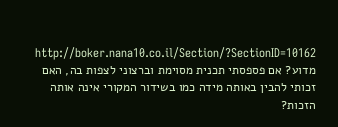http://boker.nana10.co.il/Section/?SectionID=10162
מדוע? אם פספסתי תכנית מסוימת וברצוני לצפות בה, האם זכותי להבין באותה מידה כמו בשידור המקורי אינה אותה הזכות?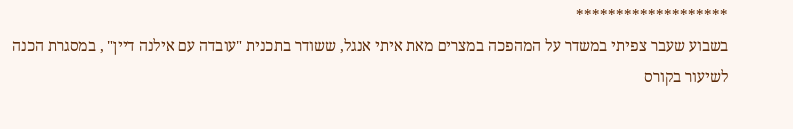*******************
בשבוע שעבר צפיתי במשדר על המהפכה במצרים מאת איתי אנגל, ששודר בתכנית "עובדה עם אילנה דיין" , במסגרת הכנה לשיעור בקורס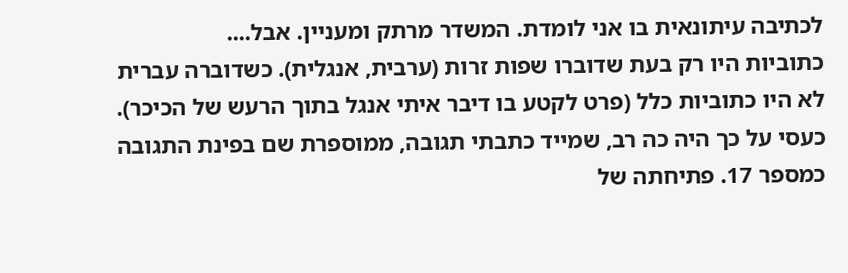לכתיבה עיתונאית בו אני לומדת. המשדר מרתק ומעניין. אבל....
כתוביות היו רק בעת שדוברו שפות זרות (ערבית, אנגלית). כשדוברה עברית לא היו כתוביות כלל (פרט לקטע בו דיבר איתי אנגל בתוך הרעש של הכיכר).
כעסי על כך היה כה רב, שמייד כתבתי תגובה, ממוספרת שם בפינת התגובה כמספר 17. פתיחתה של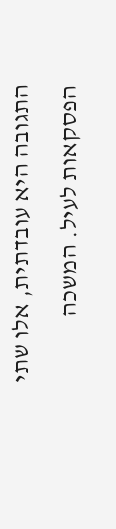התגובה היא עובדתית, אלו שתי הפסקאות לעיל. המשכה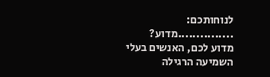לנוחותכם:
...............מדוע?
מדוע לכם, האנשים בעלי השמיעה הרגילה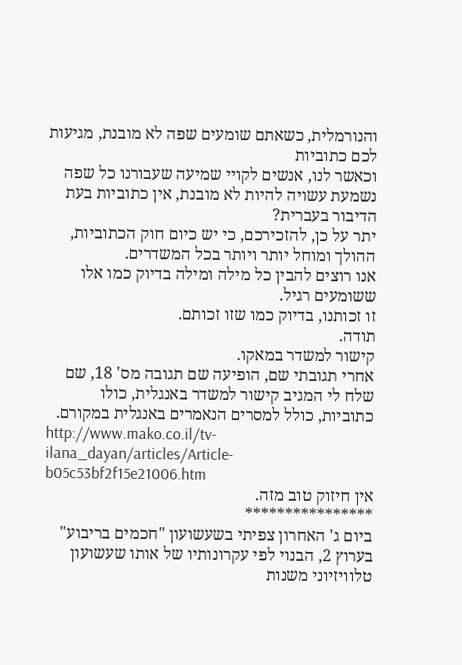והנורמלית, כשאתם שומעים שפה לא מובנת, מגיעות לכם כתוביות
וכאשר לנו, אנשים לקויי שמיעה שעבורנו כל שפה נשמעת עשויה להיות לא מובנת, אין כתוביות בעת הדיבור בעברית?
יתר על כן, להזכירכם, כי יש כיום חוק הכתוביות, ההולך ומוחל יותר ויותר בכל המשדרים.
אנו רוצים להבין כל מילה ומילה בדיוק כמו אלו ששומעים רגיל.
זו זכותנו, בדיוק כמו שזו זכותם.
תודה.
קישור למשדר במאקו.
אחרי תגובתי שם, הופיעה שם תגובה מס' 18, שם שלח לי המגיב קישור למשדר באנגלית, כולו כתוביות, כולל למסרים הנאמרים באנגלית במקורם.
http://www.mako.co.il/tv-ilana_dayan/articles/Article-b05c53bf2f15e21006.htm
אין חיזוק טוב מזה.
****************
ביום ג' האחרון צפיתי בשעשועון "חכמים בריבוע" בערוץ 2, הבנוי לפי עקרונותיו של אותו שעשועון טלוויזיוני משנות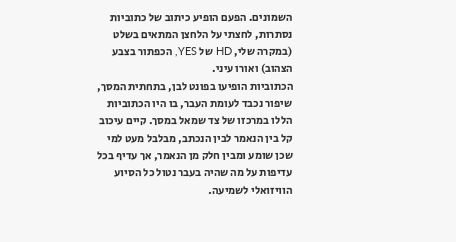השמונים. הפעם הופיע כיתוב של כתוביות נסתרות, לחצתי על הלחצן המתאים בשלט (במקרה שלי, HD של YES, הכפתור בצבע הצהוב) ואורו עיני.
הכתוביות הופיעו בפונט לבן, בתחתית המסך, שיפור נכבד לעומת העבר, בו היו הכתוביות הללו במרכזו של צד שמאל במסך. קיים עיכוב קל בין הנאמר לבין הנכתב, מבלבל מעט למי שכן שומע ומבין חלק מן הנאמר, אך עדיף בכל עדיפות על מה שהיה בעבר נטול כל הסיוע הוויזואלי לשמיעה.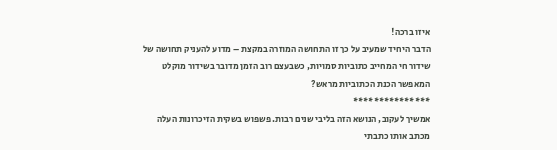איזו ברכה!
הדבר היחיד שמעיב על כך זו התחושה המוזרה במקצת – מדוע להעניק תחושה של שידור חי המחייב כתוביות סמויות, כשבעצם רוב הזמן מדובר בשידור מוקלט המאפשר הכנת הכתוביות מראש?
***************
אמשיך לעקוב, הנושא הזה בליבי שנים רבות. פשפוש בשקית הזיכרונות העלה מכתב אותו כתבתי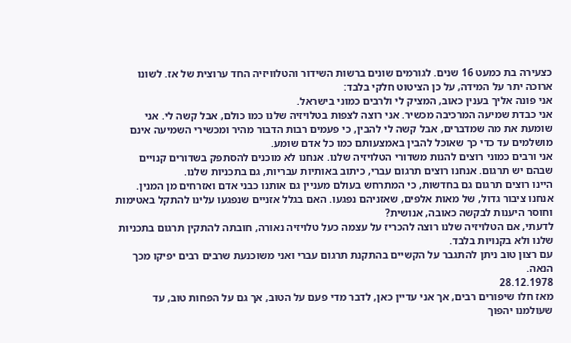כצעירה בת כמעט 16 שנים. לגורמים שונים ברשות השידור והטלוויזיה החד ערוצית של אז. לשונו ארוכה יתר על המידה, על כן הציטוט חלקי בלבד:
אני פונה אליך בענין כאוב, המציק לי ולרבים כמוני בישראל.
אני כבדת שמיעה המרכיבה מכשיר. אני רוצה לצפות בטלויזיה שלנו כמו כולם, אבל קשה לי. אני שומעת את מה שמדברים, אבל קשה לי להבין, כי פעמים רבות הדבור מהיר ומכשירי השמיעה אינם מושלמים עד כדי כך שאוכל להבין באמצעותם כמו כל אדם שומע.
אני ורבים כמוני רוצים להנות משדורי הטלויזיה שלנו. אנחנו לא מוכנים להסתפק בשדורים קנויים שבהם יש תרגום. אנחנו רוצים תרגום עברי, כיתוב באותיות עבריות, גם בתכניות שלנו.
היינו רוצים תרגום גם בחדשות, כי המתרחש בעולם מעניין גם אותנו כבני אדם ואזרחים מן המנין.
אנחנו ציבור גדול, של מאות אלפים, שאזניהם נפגעו. האם בגלל אזניים שנפגעו עלינו להתקל באטימות וחוסר היענות לבקשה כאובה, אנושית?
לדעתי, אם הטלויזיה שלנו רוצה להכריז על עצמה כעל טלויזיה נאורה, חובתה להתקין תרגום בתכניות שלנו ולא בקנויות בלבד.
עם רצון טוב ניתן להתגבר על הקשיים בהתקנת תרגום עברי ואני משוכנעת שרבים רבים יפיקו מכך הנאה.
28.12.1978
מאז חלו שיפורים רבים, אך אני עדיין כאן, לדבר מדי פעם על הטוב, אך גם על הפחות טוב, עד שעולמנו יהפוך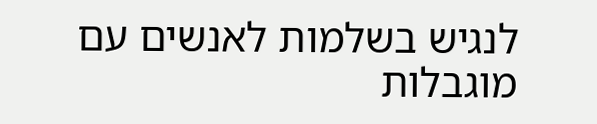לנגיש בשלמות לאנשים עם מוגבלות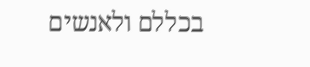בכללם ולאנשים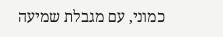כמוני, עם מגבלת שמיעה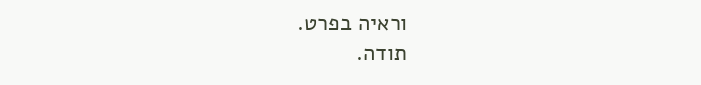וראיה בפרט.
תודה.